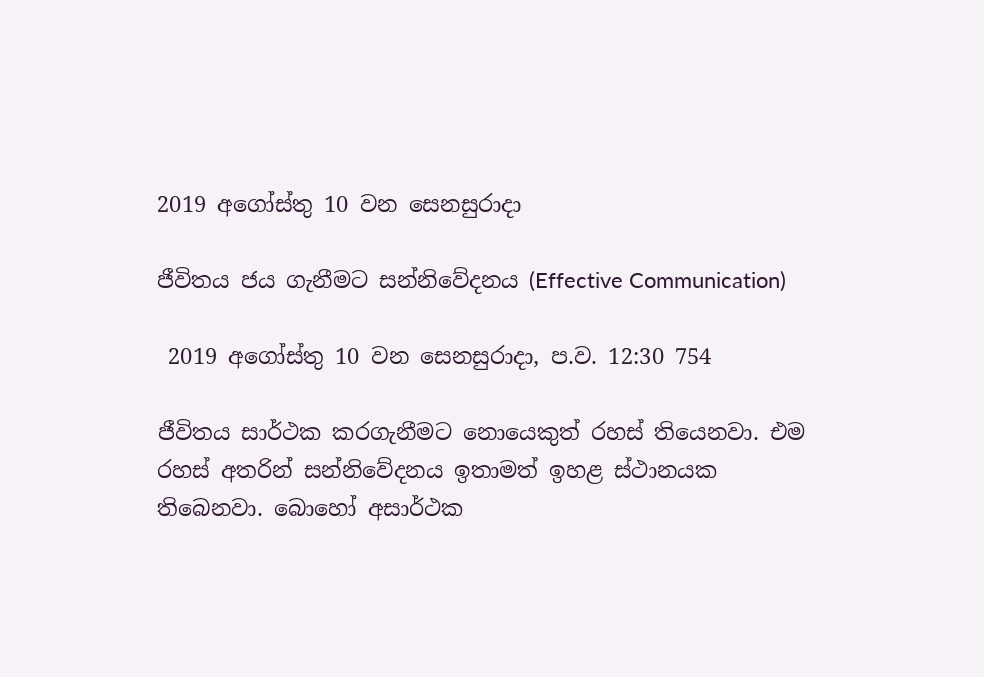2019 අගෝස්තු 10 වන සෙනසුරාදා

ජීවිතය ජය ගැනීමට සන්නිවේදනය (Effective Communication)

 2019 අගෝස්තු 10 වන සෙනසුරාදා, ප.ව. 12:30 754

ජීවිතය සාර්ථක කරගැනීමට නොයෙකුත් රහස් තියෙනවා. එම රහස් අතරින් සන්නිවේදනය ඉතාමත් ඉහළ ස්ථානයක තිබෙනවා. බොහෝ අසාර්ථක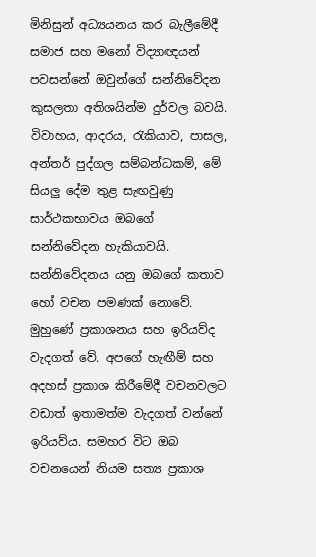මිනිසුන් අධ්‍යයනය කර බැලීමේදී සමාජ සහ මනෝ විද්‍යාඥයන් පවසන්නේ ඔවුන්ගේ සන්නිවේදන කුසලතා අතිශයින්ම දුර්වල බවයි. විවාහය, ආදරය, රැකියාව, පාසල, අන්තර් පුද්ගල සම්බන්ධකම්, මේ සියලු දේම තුළ සැඟවුණු සාර්ථකභාවය ඔබගේ සන්නිවේදන හැකියාවයි. සන්නිවේදනය යනු ඔබගේ කතාව හෝ වචන පමණක් නොවේ. මුහුණේ ප්‍රකාශනය සහ ඉරියව්ද වැදගත් වේ. අපගේ හැඟීම් සහ අදහස් ප්‍රකාශ කිරීමේදී වචනවලට වඩාත් ඉතාමත්ම වැදගත් වන්නේ ඉරියව්ය. සමහර විට ඔබ වචනයෙන් නියම සත්‍ය ප්‍රකාශ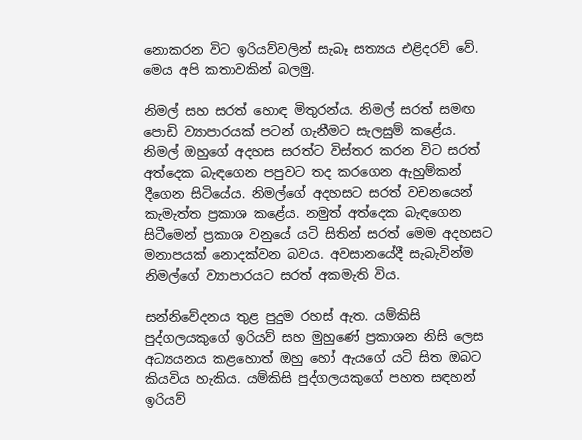නොකරන විට ඉරියව්වලින් සැබෑ සත්‍යය එළිදරව් වේ. මෙය අපි කතාවකින් බලමු.

නිමල් සහ සරත් හොඳ මිතුරන්ය. නිමල් සරත් සමඟ පොඩි ව්‍යාපාරයක් පටන් ගැනීමට සැලසුම් කළේය. නිමල් ඔහුගේ අදහස සරත්ට විස්තර කරන විට සරත් අත්දෙක බැඳගෙන පපුවට තද කරගෙන ඇහුම්කන් දීගෙන සිටියේය. නිමල්ගේ අදහසට සරත් වචනයෙන් කැමැත්ත ප්‍රකාශ කළේය. නමුත් අත්දෙක බැඳගෙන සිටීමෙන් ප්‍රකාශ වනුයේ යටි සිතින් සරත් මෙම අදහසට මනාපයක් නොදක්වන බවය. අවසානයේදී සැබැවින්ම නිමල්ගේ ව්‍යාපාරයට සරත් අකමැති විය.

සන්නිවේදනය තුළ පුදුම රහස් ඇත. යම්කිසි පුද්ගලයකුගේ ඉරියව් සහ මුහුණේ ප්‍රකාශන නිසි ලෙස අධ්‍යයනය කළහොත් ඔහු හෝ ඇයගේ යටි සිත ඔබට කියවිය හැකිය. යම්කිසි පුද්ගලයකුගේ පහත සඳහන් ඉරියව්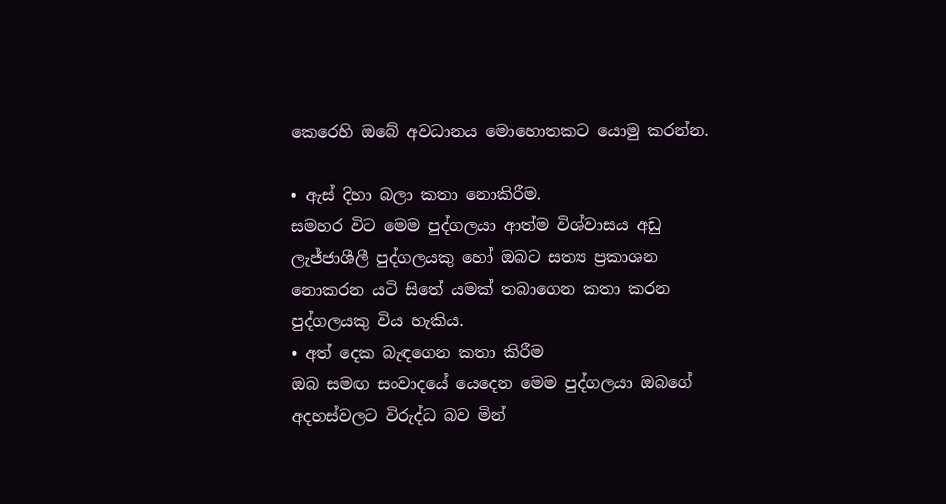කෙරෙහි ඔබේ අවධානය මොහොතකට යොමු කරන්න.

• ඇස් දිහා බලා කතා නොකිරීම.
සමහර විට මෙම පුද්ගලයා ආත්ම විශ්වාසය අඩු ලැජ්ජාශීලී පුද්ගලයකු හෝ ඔබට සත්‍ය ප්‍රකාශන නොකරන යටි සිතේ යමක් තබාගෙන කතා කරන පුද්ගලයකු විය හැකිය.
• අත් දෙක බැඳගෙන කතා කිරීම
ඔබ සමඟ සංවාදයේ යෙදෙන මෙම පුද්ගලයා ඔබගේ අදහස්වලට විරුද්ධ බව මින්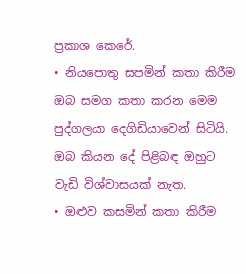ප්‍රකාශ කෙරේ.
• නියපොතු සපමින් කතා කිරීම
ඔබ සමග කතා කරන මෙම පුද්ගලයා දෙගිඩියාවෙන් සිටියි. ඔබ කියන දේ පිළිබඳ ඔහුට වැඩි විශ්වාසයක් නැත.
• ඔළුව කසමින් කතා කිරීම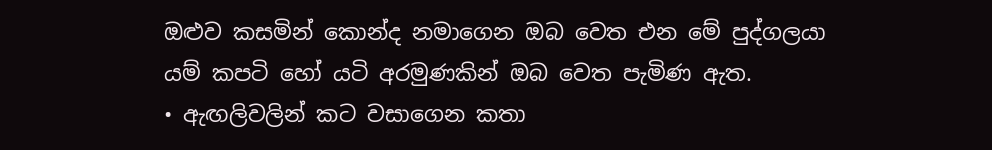ඔළුව කසමින් කොන්ද නමාගෙන ඔබ වෙත එන මේ පුද්ගලයා යම් කපටි හෝ යටි අරමුණකින් ඔබ වෙත පැමිණ ඇත.
• ඇඟලිවලින් කට වසාගෙන කතා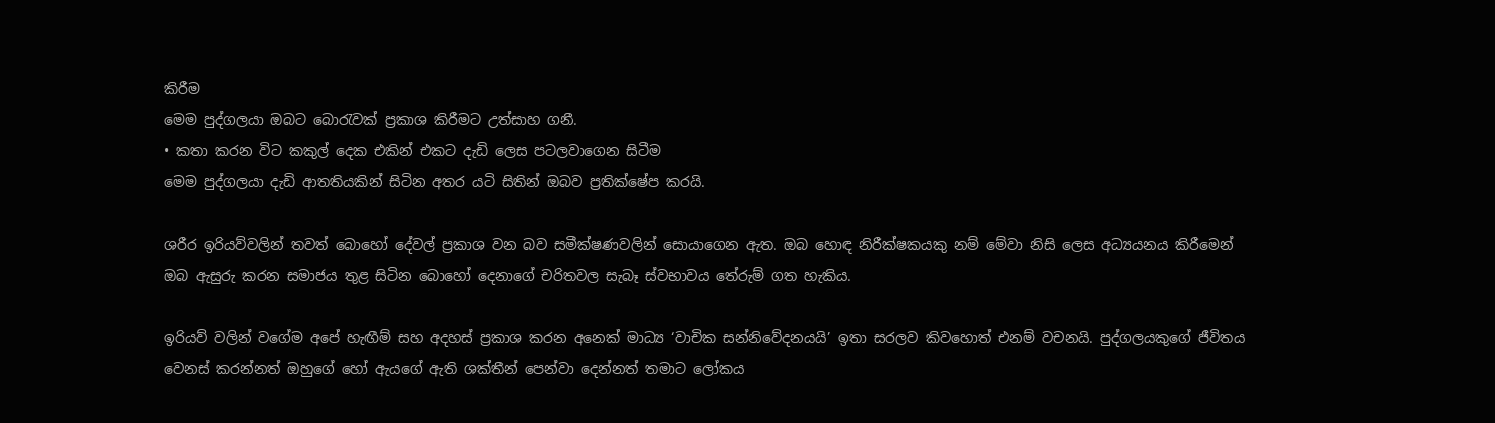කිරීම
මෙම පුද්ගලයා ඔබට බොරැවක් ප්‍රකාශ කිරීමට උත්සාහ ගනී.
• කතා කරන විට කකුල් දෙක එකින් එකට දැඩි ලෙස පටලවාගෙන සිටීම
මෙම පුද්ගලයා දැඩි ආතතියකින් සිටින අතර යටි සිතින් ඔබව ප්‍රතික්ෂේප කරයි.

ශරීර ඉරියව්වලින් තවත් බොහෝ දේවල් ප්‍රකාශ වන බව සමීක්ෂණවලින් සොයාගෙන ඇත. ඔබ හොඳ නිරීක්ෂකයකු නම් මේවා නිසි ලෙස අධ්‍යයනය කිරීමෙන් ඔබ ඇසුරු කරන සමාජය තුළ සිටින බොහෝ දෙනාගේ චරිතවල සැබෑ ස්වභාවය තේරුම් ගත හැකිය.

ඉරියව් වලින් වගේම අපේ හැඟීම් සහ අදහස් ප්‍රකාශ කරන අනෙක් මාධ්‍ය ‘වාචික සන්නිවේදනයයි’ ඉතා සරලව කිවහොත් එනම් වචනයි. පුද්ගලයකුගේ ජීවිතය වෙනස් කරන්නත් ඔහුගේ හෝ ඇයගේ ඇති ශක්තීන් පෙන්වා දෙන්නත් තමාට ලෝකය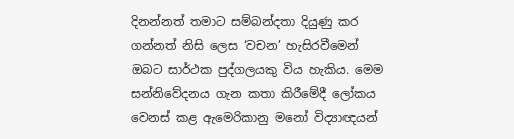දිනන්නත් තමාට සම්බන්දතා දියුණු කර ගන්නත් නිසි ලෙස ‘වචන’ හැසිරවීමෙන් ඔබට සාර්ථක පුද්ගලයකු විය හැකිය. මෙම සන්නිවේදනය ගැන කතා කිරීමේදී ලෝකය වෙනස් කළ ඇමෙරිකානු මනෝ විද්‍යාඥයන්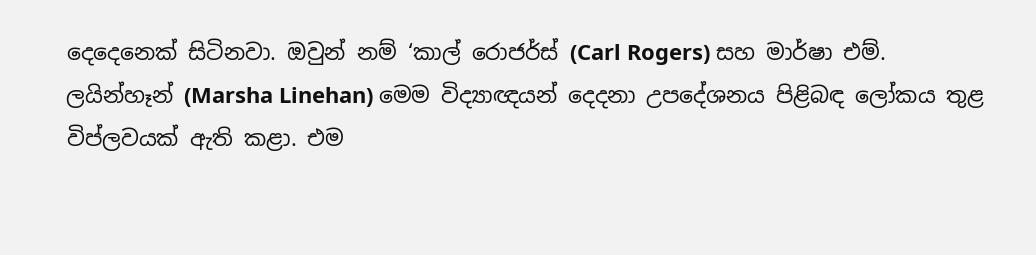දෙදෙනෙක් සිටිනවා. ඔවුන් නම් ‘කාල් රොජර්ස් (Carl Rogers) සහ මාර්ෂා එම්. ලයින්හෑන් (Marsha Linehan) මෙම විද්‍යාඥයන් දෙදනා උපදේශනය පිළිබඳ ලෝකය තුළ විප්ලවයක් ඇති කළා. එම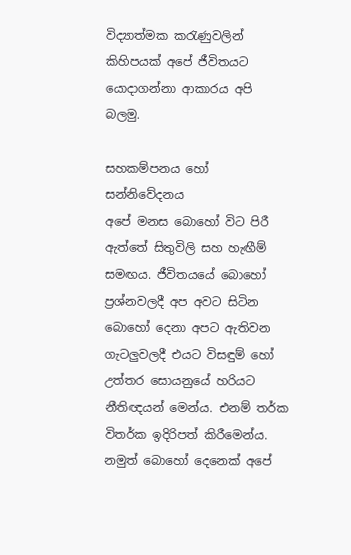විද්‍යාත්මක කරැණුවලින් කිහිපයක් අපේ ජීවිතයට යොදාගන්නා ආකාරය අපි බලමු.

සහකම්පනය හෝ සන්නිවේදනය
අපේ මනස බොහෝ විට පිරී ඇත්තේ සිතුවිලි සහ හැඟීම් සමඟය. ජීවිතයයේ බොහෝ ප්‍රශ්නවලදී අප අවට සිටින බොහෝ දෙනා අපට ඇතිවන ගැටලුවලදී එයට විසඳුම් හෝ උත්තර සොයනුයේ හරියට නීතිඥයන් මෙන්ය. එනම් තර්ක විතර්ක ඉදිරිපත් කිරීමෙන්ය. නමුත් බොහෝ දෙනෙක් අපේ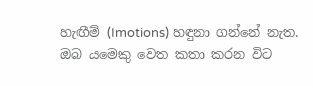හැඟීම් (Imotions) හඳුනා ගන්නේ නැත. ඔබ යමෙකු වෙත කතා කරන විට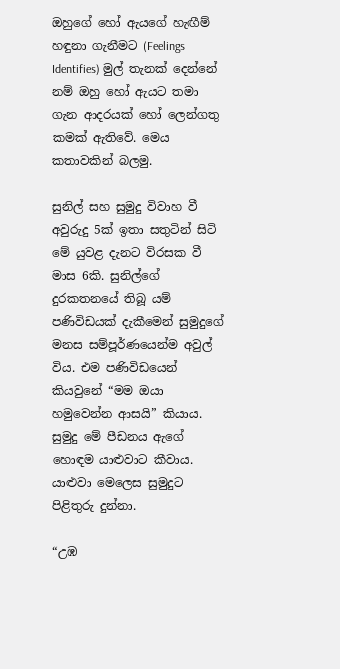ඔහුගේ හෝ ඇයගේ හැඟීම් හඳුනා ගැනීමට (Feelings Identifies) මුල් තැනක් දෙන්නේ නම් ඔහු හෝ ඇයට තමා ගැන ආදරයක් හෝ ලෙන්ගතු කමක් ඇතිවේ. මෙය කතාවකින් බලමු.

සුනිල් සහ සුමුදු විවාහ වී අවුරුදු 5ක් ඉතා සතුටින් සිටි මේ යුවළ දැනට විරසක වී මාස 6කි. සුනිල්ගේ දුරකතනයේ තිබූ යම් පණිවිඩයක් දැකීමෙන් සුමුදුගේ මනස සම්පූර්ණයෙන්ම අවුල් විය. එම පණිවිඩයෙන් කියවුනේ “මම ඔයා හමුවෙන්න ආසයි” කියාය. සුමුදු මේ පීඩනය ඇගේ හොඳම යාළුවාට කීවාය. යාළුවා මෙලෙස සුමුදුට පිළිතුරු දුන්නා.

“උඹ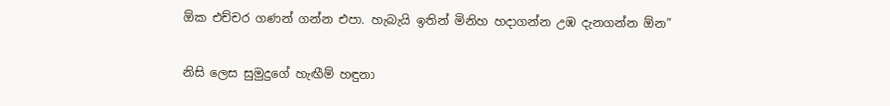ඕක එච්චර ගණන් ගන්න එපා. හැබැයි ඉතින් මිනිහ හදාගන්න උඹ දැනගන්න ඕන”

නිසි ලෙස සුමුදුගේ හැඟීම් හඳුනා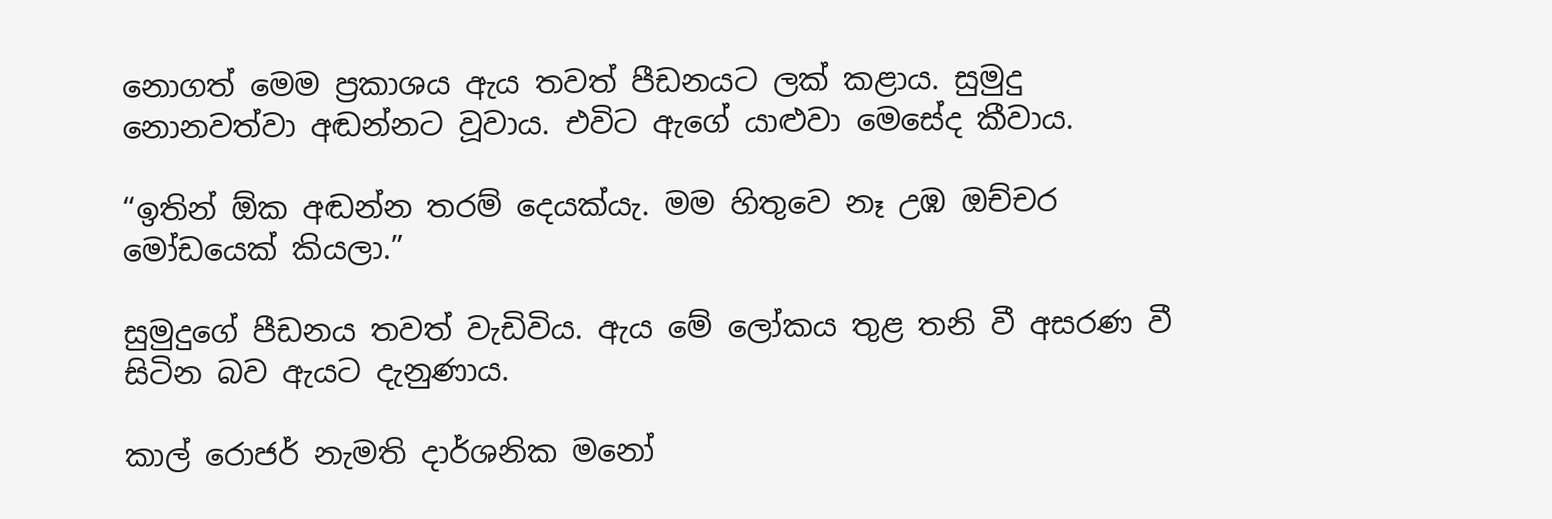නොගත් මෙම ප්‍රකාශය ඇය තවත් පීඩනයට ලක් කළාය. සුමුදු නොනවත්වා අඬන්නට වූවාය. එවිට ඇගේ යාළුවා මෙසේද කීවාය.

“ඉතින් ඕක අඬන්න තරම් දෙයක්යැ. මම හිතුවෙ නෑ උඹ ඔච්චර මෝඩයෙක් කියලා.”

සුමුදුගේ පීඩනය තවත් වැඩිවිය. ඇය මේ ලෝකය තුළ තනි වී අසරණ වී සිටින බව ඇයට දැනුණාය.

කාල් රොජර් නැමති දාර්ශනික මනෝ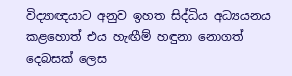විද්‍යාඥයාට අනුව ඉහත සිද්ධිය අධ්‍යයනය කළහොත් එය හැඟීම් හඳුනා නොගත් දෙබසක් ලෙස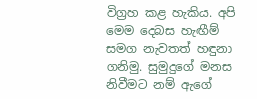විග්‍රහ කළ හැකිය. අපි මෙම දෙබස හැඟීම් සමග නැවතත් හඳුනා ගනිමු. සුමුදුගේ මනස නිවීමට නම් ඇගේ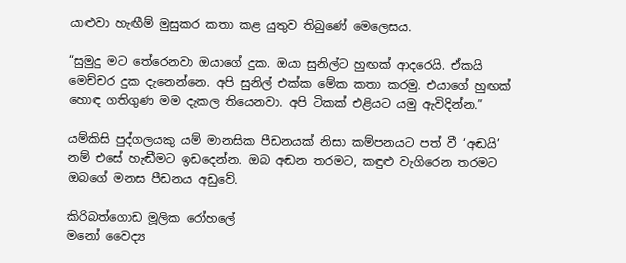යාළුවා හැඟීම් මුසුකර කතා කළ යුතුව තිබුණේ මෙලෙසය.

“සුමුදු මට තේරෙනවා ඔයාගේ දුක. ඔයා සුනිල්ට හුඟක් ආදරෙයි. ඒකයි මෙච්චර දුක දැනෙන්නෙ. අපි සුනිල් එක්ක මේක කතා කරමු. එයාගේ හුඟක් හොඳ ගතිගුණ මම දැකල තියෙනවා. අපි ටිකක් එළියට යමු ඇවිදින්න.”

යම්කිසි පුද්ගලයකු යම් මානසික පීඩනයක් නිසා කම්පනයට පත් වී ‘අඬයි’ නම් එසේ හැඬීමට ඉඩදෙන්න. ඔබ අඬන තරමට, කඳුළු වැගිරෙන තරමට ඔබගේ මනස පීඩනය අඩුවේ.

කිරිබත්ගොඩ මූලික රෝහලේ
මනෝ වෛද්‍ය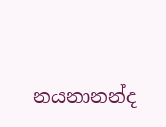නයනානන්ද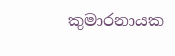කුමාරනායක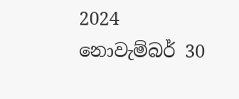2024 නොවැම්බර් 30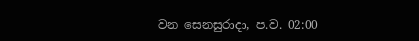වන සෙනසුරාදා, ප.ව. 02:00